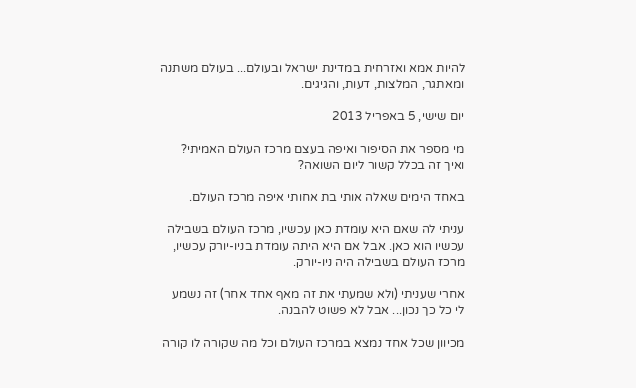להיות אמא ואזרחית במדינת ישראל ובעולם... בעולם משתנה ומאתגר, המלצות, דעות, והגיגים.

יום שישי, 5 באפריל 2013

מי מספר את הסיפור ואיפה בעצם מרכז העולם האמיתי? ואיך זה בכלל קשור ליום השואה?

באחד הימים שאלה אותי בת אחותי איפה מרכז העולם.

עניתי לה שאם היא עומדת כאן עכשיו, מרכז העולם בשבילה עכשיו הוא כאן. אבל אם היא היתה עומדת בניו-יורק עכשיו, מרכז העולם בשבילה היה ניו-יורק.

אחרי שעניתי (ולא שמעתי את זה מאף אחד אחר) זה נשמע לי כל כך נכון... אבל לא פשוט להבנה.

מכיוון שכל אחד נמצא במרכז העולם וכל מה שקורה לו קורה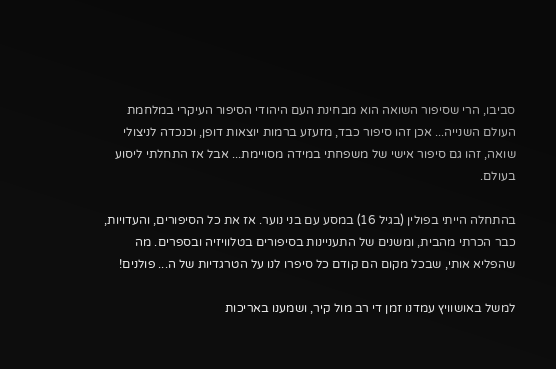סביבו, הרי שסיפור השואה הוא מבחינת העם היהודי הסיפור העיקרי במלחמת העולם השנייה... אכן זהו סיפור כבד, מזעזע ברמות יוצאות דופן, וכנכדה לניצולי שואה, זהו גם סיפור אישי של משפחתי במידה מסויימת... אבל אז התחלתי ליסוע בעולם.

בהתחלה הייתי בפולין (בגיל 16) במסע עם בני נוער. אז את כל הסיפורים, והעדויות, כבר הכרתי מהבית, ומשנים של התעניינות בסיפורים בטלוויזיה ובספרים. מה שהפליא אותי, שבכל מקום הם קודם כל סיפרו לנו על הטרגדיות של ה... פולנים!

למשל באושוויץ עמדנו זמן די רב מול קיר, ושמענו באריכות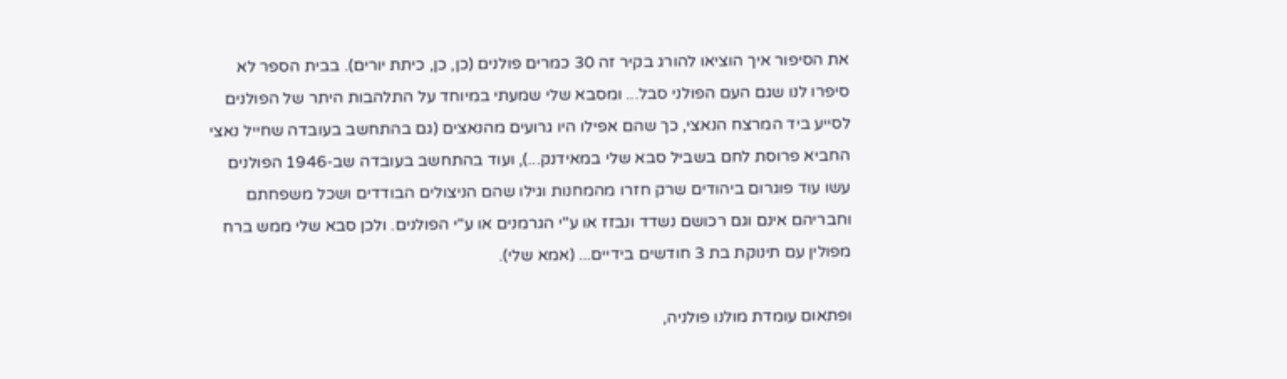את הסיפור איך הוציאו להורג בקיר זה 30 כמרים פולנים (כן, כן, כיתת יורים). בבית הספר לא סיפרו לנו שגם העם הפולני סבל... ומסבא שלי שמעתי במיוחד על התלהבות היתר של הפולנים לסייע ביד המרצח הנאצי, כך שהם אפילו היו גרועים מהנאצים (גם בהתחשב בעובדה שחייל נאצי החביא פרוסת לחם בשביל סבא שלי במאידנק...), ועוד בהתחשב בעובדה שב-1946 הפולנים עשו עוד פוגרום ביהודים שרק חזרו מהמחנות וגילו שהם הניצולים הבודדים ושכל משפחתם וחבריהם אינם וגם רכושם נשדד ונבזז או ע"י הגרמנים או ע"י הפולנים. ולכן סבא שלי ממש ברח מפולין עם תינוקת בת 3 חודשים בידיים... (אמא שלי).

ופתאום עומדת מולנו פולניה,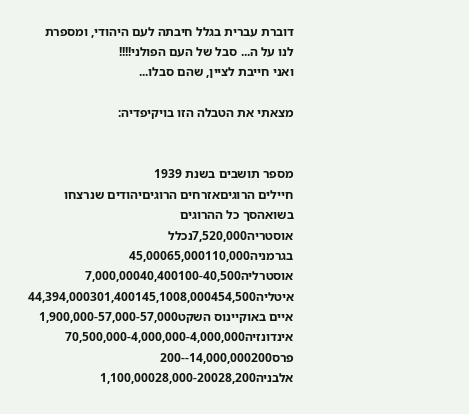דוברת עברית בגלל חיבתה לעם היהודי, ומספרת לנו על ה... סבל של העם הפולני!!!!
ואני חייבת לציין, שהם סבלו...

מצאתי את הטבלה הזו בויקיפדיה:


מספר תושבים בשנת 1939
חיילים הרוגיםאזרחים הרוגיםיהודים שנרצחו בשואהסך כל ההרוגים
אוסטריה7,520,000נכלל בגרמניה45,00065,000110,000
אוסטרליה7,000,00040,400100-40,500
איטליה44,394,000301,400145,1008,000454,500
איים באוקיינוס השקט1,900,000-57,000-57,000
אינדונזיה70,500,000-4,000,000-4,000,000
פרס14,000,000200--200
אלבניה1,100,00028,000-20028,200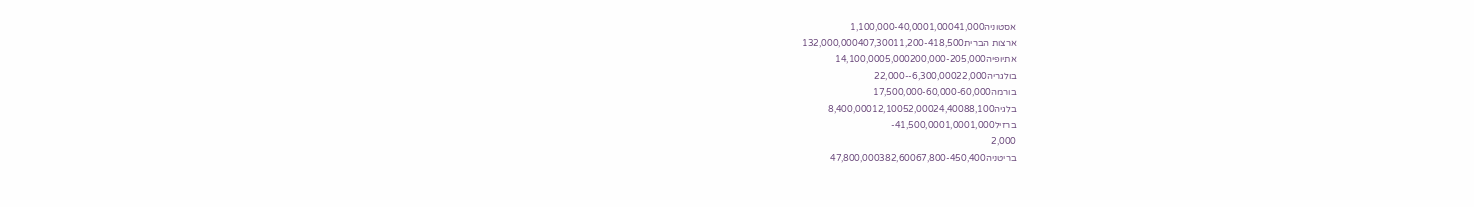אסטוניה1,100,000-40,0001,00041,000
ארצות הברית132,000,000407,30011,200-418,500
אתיופיה14,100,0005,000200,000-205,000
בולגריה6,300,00022,000--22,000
בורמה17,500,000-60,000-60,000
בלגיה8,400,00012,10052,00024,40088,100
ברזיל41,500,0001,0001,000-
2,000
בריטניה47,800,000382,60067,800-450,400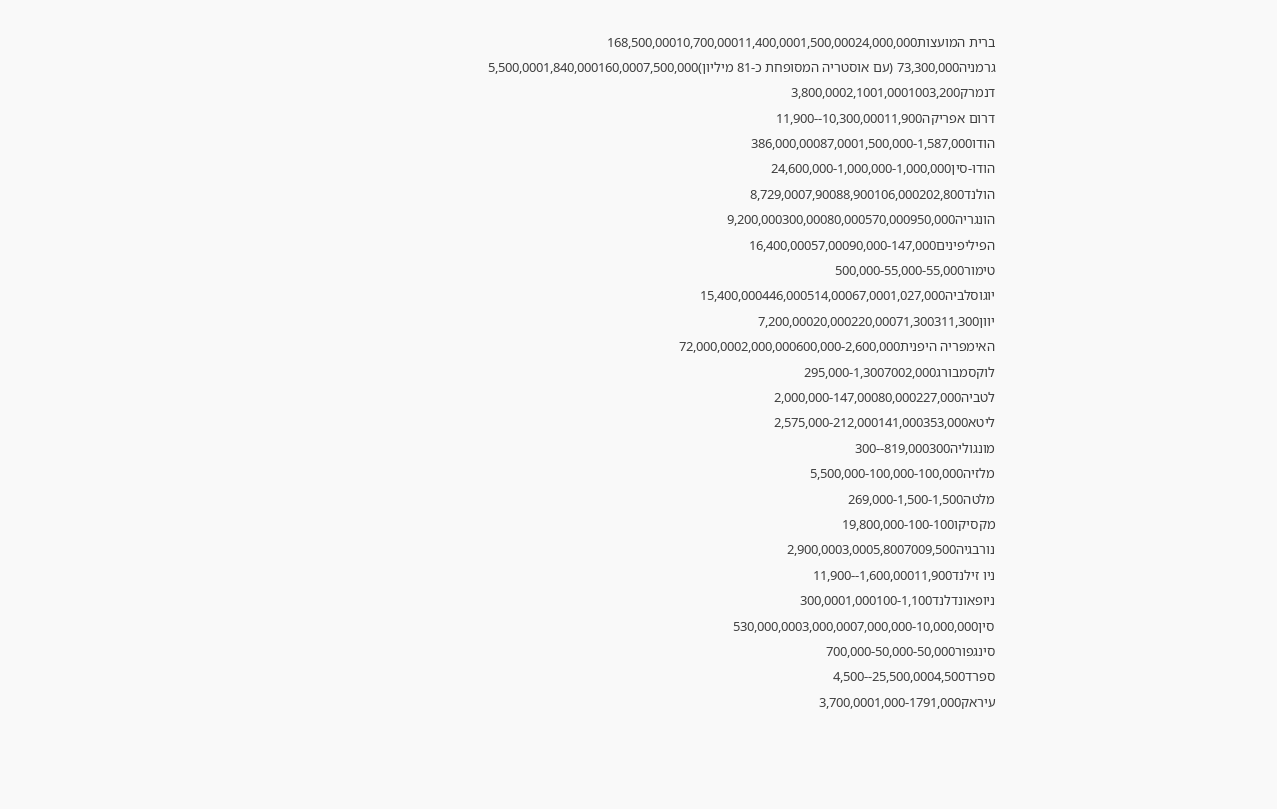ברית המועצות168,500,00010,700,00011,400,0001,500,00024,000,000
גרמניה73,300,000 (עם אוסטריה המסופחת כ-81 מיליון)5,500,0001,840,000160,0007,500,000
דנמרק3,800,0002,1001,0001003,200
דרום אפריקה10,300,00011,900--11,900
הודו386,000,00087,0001,500,000-1,587,000
הודו-סין24,600,000-1,000,000-1,000,000
הולנד8,729,0007,90088,900106,000202,800
הונגריה9,200,000300,00080,000570,000950,000
הפיליפינים16,400,00057,00090,000-147,000
טימור500,000-55,000-55,000
יוגוסלביה15,400,000446,000514,00067,0001,027,000
יוון7,200,00020,000220,00071,300311,300
האימפריה היפנית72,000,0002,000,000600,000-2,600,000
לוקסמבורג295,000-1,3007002,000
לטביה2,000,000-147,00080,000227,000
ליטא2,575,000-212,000141,000353,000
מונגוליה819,000300--300
מלזיה5,500,000-100,000-100,000
מלטה269,000-1,500-1,500
מקסיקו19,800,000-100-100
נורבגיה2,900,0003,0005,8007009,500
ניו זילנד1,600,00011,900--11,900
ניופאונדלנד300,0001,000100-1,100
סין530,000,0003,000,0007,000,000-10,000,000
סינגפור700,000-50,000-50,000
ספרד25,500,0004,500--4,500
עיראק3,700,0001,000-1791,000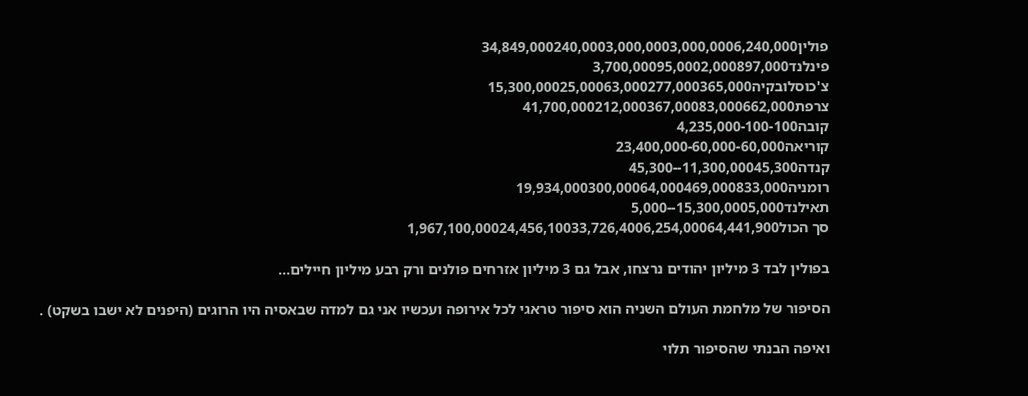פולין34,849,000240,0003,000,0003,000,0006,240,000
פינלנד3,700,00095,0002,000897,000
צ'כוסלובקיה15,300,00025,00063,000277,000365,000
צרפת41,700,000212,000367,00083,000662,000
קובה4,235,000-100-100
קוריאה23,400,000-60,000-60,000
קנדה11,300,00045,300--45,300
רומניה19,934,000300,00064,000469,000833,000
תאילנד15,300,0005,000--5,000
סך הכול1,967,100,00024,456,10033,726,4006,254,00064,441,900

בפולין לבד 3 מיליון יהודים נרצחו, אבל גם 3 מיליון אזרחים פולנים ורק רבע מיליון חיילים...

הסיפור של מלחמת העולם השניה הוא סיפור טראגי לכל אירופה ועכשיו אני גם למדה שבאסיה היו הרוגים (היפנים לא ישבו בשקט) .

ואיפה הבנתי שהסיפור תלוי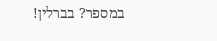במספר? בברלין!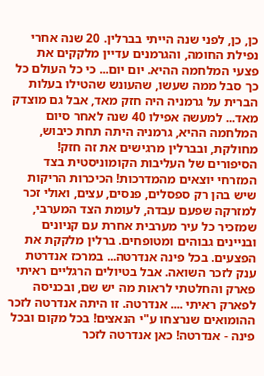כן, כן, לפני שנה הייתי בברלין. 20 שנה אחרי נפילת החומה, והגרמנים עדיין מלקקים את פצעי המלחמה ההיא. יום יום... כי כל העולם כל כך סבל ממה שעשו, שהעונש שהטילו בעלות הברית על גרמניה היה חזק מאד, אבל גם מוצדק מאד... למעשה אפילו 40 שנה לאחר סיום המלחמה ההיא, גרמניה היתה תחת כיבוש, מחולקת, ובברלין מרגישים את זה חזק! הסיפורים של העליבות הקומוניסטית בצד המזרחי יוצאים מהמדרכות! הכיכרות הריקות שיש בהן רק ספסלים, פנסים, עצים, ואולי זכר למזרקה שפעם עבדה, לעומת הצד המערבי, שמזכיר כל עיר מערבית אחרת עם קניונים ובניינים גבוהים ומטופחים. ברלין מלקקת את הפצעים. בכל פינה אנדרטה... במרכז אנדרטת ענק לזכר השואה. אבל בטיולים הרגליים ראיתי פארק והחלטתי לראות מה יש שם, ובכניסה לפארק ראיתי .... אנדרטה. זו היתה אנדרטה לזכר ההומואים שנרצחו ע"י הנאצים! בכל מקום ובכל פינה - אנדרטה! כאן אנדרטה לזכר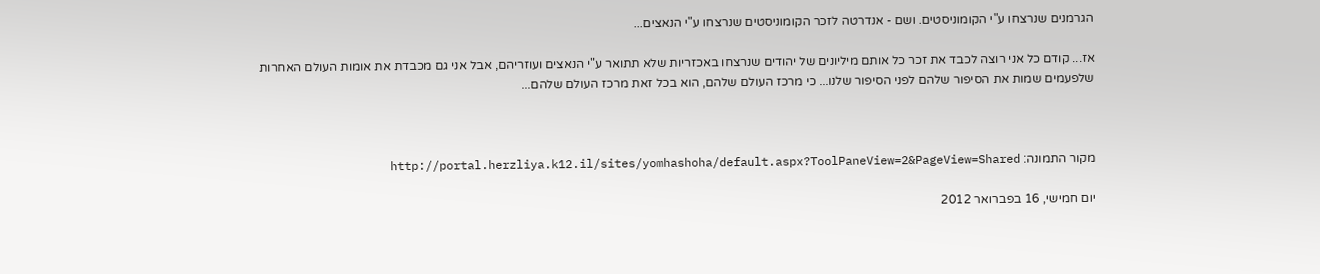הגרמנים שנרצחו ע"י הקומוניסטים. ושם - אנדרטה לזכר הקומוניסטים שנרצחו ע"י הנאצים...

אז... קודם כל אני רוצה לכבד את זכר כל אותם מיליונים של יהודים שנרצחו באכזריות שלא תתואר ע"י הנאצים ועוזריהם, אבל אני גם מכבדת את אומות העולם האחרות שלפעמים שמות את הסיפור שלהם לפני הסיפור שלנו... כי מרכז העולם שלהם, הוא בכל זאת מרכז העולם שלהם...



מקור התמונה: http://portal.herzliya.k12.il/sites/yomhashoha/default.aspx?ToolPaneView=2&PageView=Shared

יום חמישי, 16 בפברואר 2012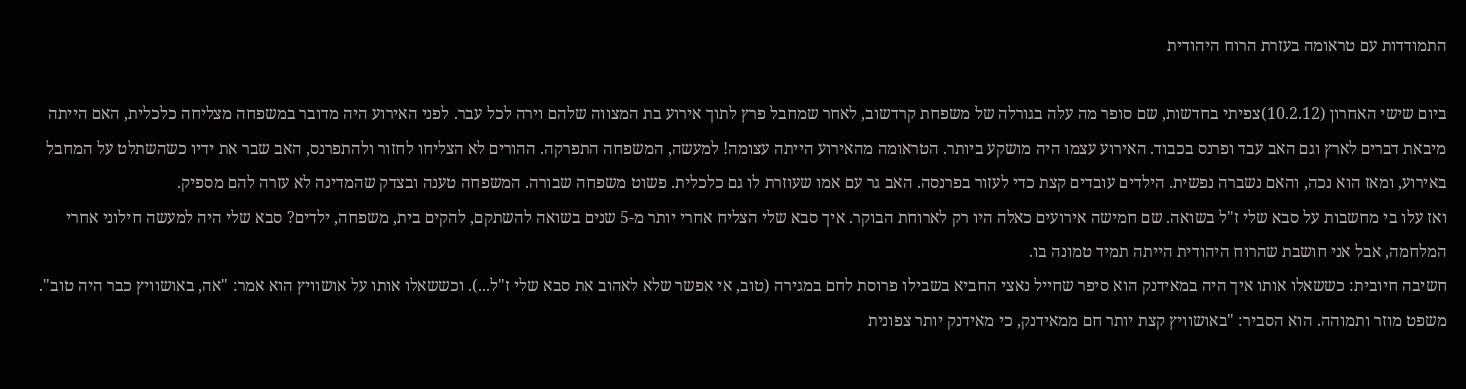התמודדות עם טראומה בעזרת הרוח היהודית

ביום שישי האחרון (10.2.12)צפיתי בחדשות, שם סופר מה עלה בגורלה של משפחת קרדשוב, לאחר שמחבל פרץ לתוך אירוע בת המצווה שלהם וירה לכל עבר. לפני האירוע היה מדובר במשפחה מצליחה כלכלית, האם הייתה מיבאת דברים לארץ וגם האב עבד ופרנס בכבוד. האירוע עצמו היה מושקע ביותר. הטראומה מהאירוע הייתה עצומה! למעשה, המשפחה התפרקה. ההורים לא הצליחו לחזור ולהתפרנס, האב שבר את ידיו כשהשתלט על המחבל באירוע, ומאז הוא נכה, והאם נשברה נפשית. הילדים עובדים קצת כדי לעזור בפרנסה. האב גר עם אמו שעוזרת לו גם כלכלית. פשוט משפחה שבורה. המשפחה טענה ובצדק שהמדינה לא עזרה להם מספיק.
ואז עלו בי מחשבות על סבא שלי ז"ל בשואה. שם חמישה אירועים כאלה היו רק לארוחת הבוקר. איך סבא שלי הצליח אחרי יותר מ-5 שנים בשואה להשתקם, להקים בית, משפחה, ילדים? סבא שלי היה למעשה חילוני אחרי המלחמה, אבל אני חושבת שהרוח היהודית הייתה תמיד טמונה בו.
חשיבה חיובית: כששאלו אותו איך היה במאידנק הוא סיפר שחייל נאצי החביא בשבילו פרוסת לחם במגירה (טוב, אי אפשר שלא לאהוב את סבא שלי ז"ל...). וכששאלו אותו על אושוויץ הוא אמר: "אה, באושוויץ כבר היה טוב". משפט מוזר ותמוהה. הוא הסביר: "באושוויץ קצת יותר חם ממאידנק, כי מאידנק יותר צפונית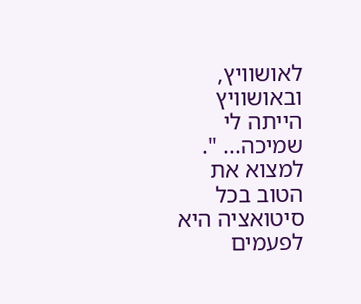לאושוויץ, ובאושוויץ הייתה לי שמיכה... ". למצוא את הטוב בכל סיטואציה היא לפעמים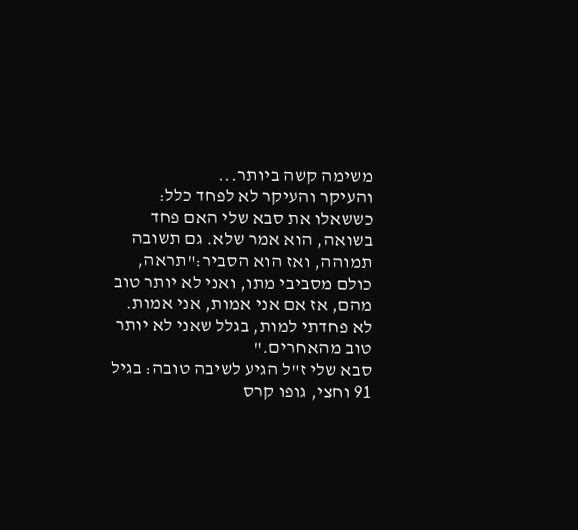משימה קשה ביותר...
והעיקר והעיקר לא לפחד כלל: כששאלו את סבא שלי האם פחד בשואה, הוא אמר שלא. גם תשובה תמוהה, ואז הוא הסביר:"תראה, כולם מסביבי מתו, ואני לא יותר טוב מהם, אז אם אני אמות, אני אמות. לא פחדתי למות, בגלל שאני לא יותר טוב מהאחרים."
סבא שלי ז"ל הגיע לשיבה טובה: בגיל 91 וחצי, גופו קרס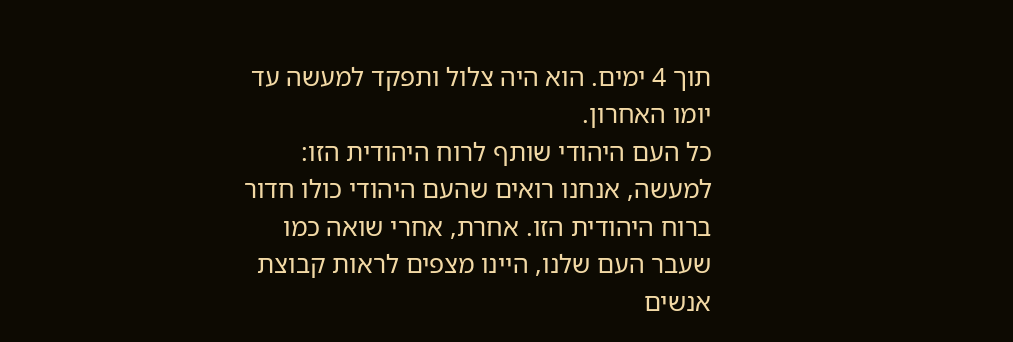תוך 4 ימים. הוא היה צלול ותפקד למעשה עד יומו האחרון.
כל העם היהודי שותף לרוח היהודית הזו: למעשה, אנחנו רואים שהעם היהודי כולו חדור ברוח היהודית הזו. אחרת, אחרי שואה כמו שעבר העם שלנו, היינו מצפים לראות קבוצת אנשים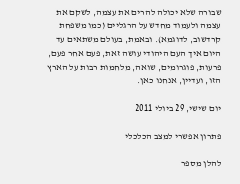שבורה שלא יכולה להרים את עצמה, לשקם את עצמה ולעמוד מחדש על הרגליים (כמו משפחת קרדשוב, לדוגמא). ובאמת, בעולם משתאים עד היום איך העם היהודי עושה זאת, פעם אחר פעם, פרעות, פוגרומים, שואה, מלחמות רבות על הארץ הזו, ועדיין, אנחנו כאן.

יום שישי, 29 ביולי 2011

פתרון אפשרי למצב הכלכלי

להלן מספר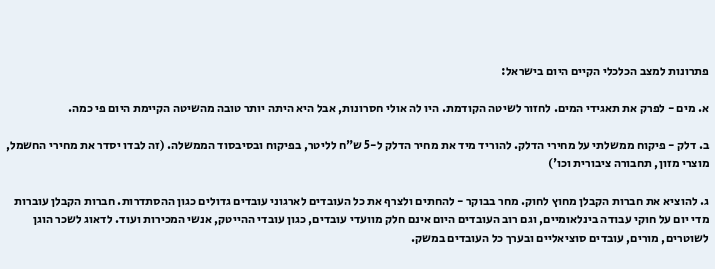פתרונות למצב הכלכלי הקיים היום בישראל:

א. מים - לפרק את תאגידי המים. לחזור לשיטה הקודמת. היו לה אולי חסרונות, אבל היא היתה יותר טובה מהשיטה הקיימת היום פי כמה.

ב. דלק - פיקוח ממשלתי על מחירי הדלק. להוריד מיד את מחיר הדלק ל-5 ש"ח לליטר, בפיקוח ובסיבסוד הממשלה. (זה לבדו יסדר את מחירי החשמל, מוצרי מזון, תחבורה ציבורית וכו')

ג. להוציא את חברות הקבלן מחוץ לחוק. מחר בבוקר - להחתים ולצרף את כל העובדים לארגוני עובדים גדולים כגון ההסתדרות. חברות הקבלן עוברות מדי יום על חוקי עבודה בינלאומיים, וגם רוב העובדים היום אינם חלק מוועדי עובדים, כגון עובדי ההייטק, אנשי המכירות ועוד. לדאוג לשכר הוגן לשוטרים, מורים, עובדים סוציאליים ובערך כל העובדים במשק.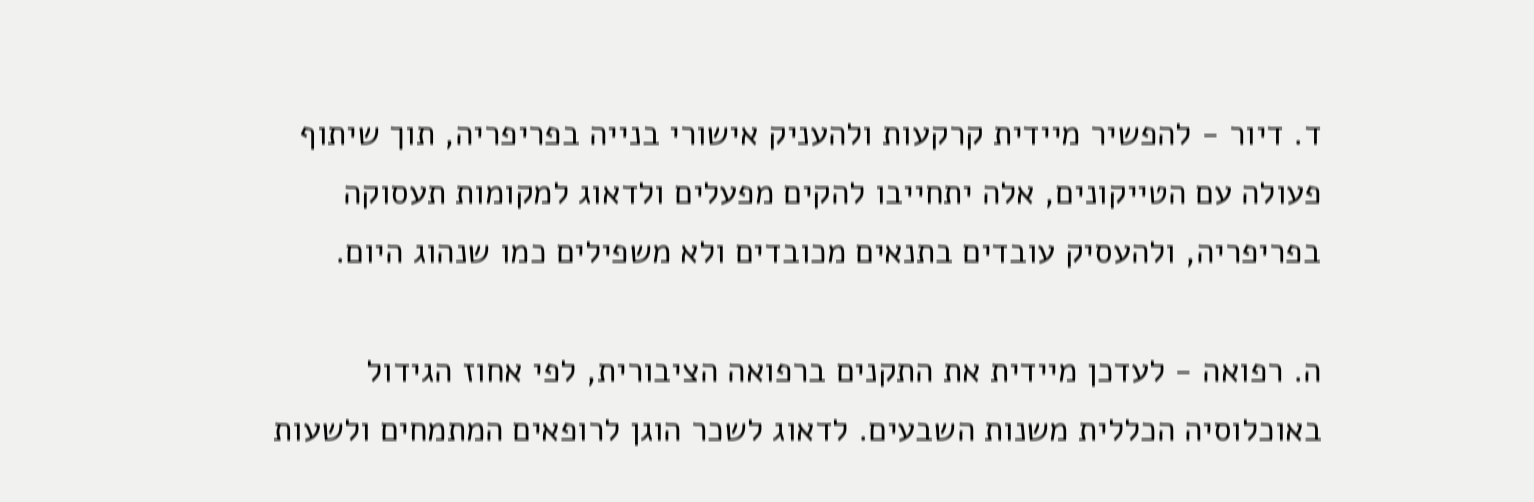ד. דיור - להפשיר מיידית קרקעות ולהעניק אישורי בנייה בפריפריה, תוך שיתוף פעולה עם הטייקונים, אלה יתחייבו להקים מפעלים ולדאוג למקומות תעסוקה בפריפריה, ולהעסיק עובדים בתנאים מכובדים ולא משפילים כמו שנהוג היום.

ה. רפואה - לעדכן מיידית את התקנים ברפואה הציבורית, לפי אחוז הגידול באוכלוסיה הכללית משנות השבעים. לדאוג לשכר הוגן לרופאים המתמחים ולשעות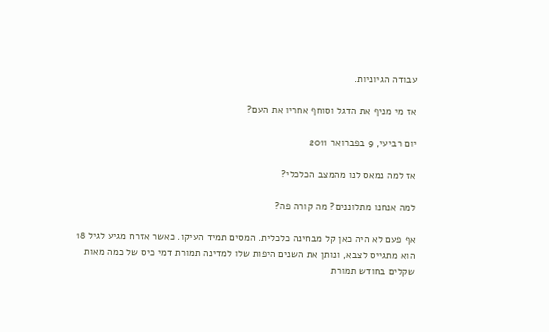עבודה הגיוניות.

אז מי מניף את הדגל וסוחף אחריו את העם?

יום רביעי, 9 בפברואר 2011

אז למה נמאס לנו מהמצב הכלכלי?

למה אנחנו מתלוננים? מה קורה פה?

אף פעם לא היה כאן קל מבחינה כלכלית. המסים תמיד העיקו. כאשר אזרח מגיע לגיל 18 הוא מתגייס לצבא, ונותן את השנים היפות שלו למדינה תמורת דמי כיס של כמה מאות שקלים בחודש תמורת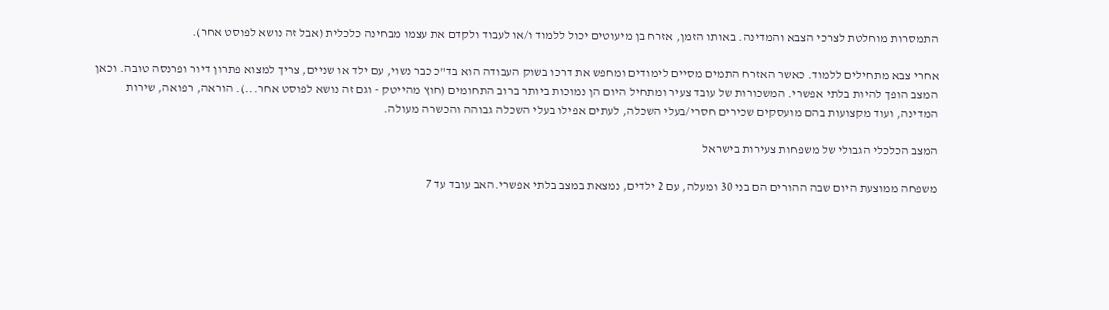התמסרות מוחלטת לצרכי הצבא והמדינה. באותו הזמן, אזרח בן מיעוטים יכול ללמוד ו/או לעבוד ולקדם את עצמו מבחינה כלכלית (אבל זה נושא לפוסט אחר).

אחרי צבא מתחילים ללמוד. כאשר האזרח התמים מסיים לימודים ומחפש את דרכו בשוק העבודה הוא בד"כ כבר נשוי, עם ילד או שניים, צריך למצוא פתרון דיור ופרנסה טובה. וכאן המצב הופך להיות בלתי אפשרי. המשכורות של עובד צעיר ומתחיל היום הן נמוכות ביותר ברוב התחומים (חוץ מהייטק - וגם זה נושא לפוסט אחר...). הוראה, רפואה, שירות המדינה, ועוד מקצועות בהם מועסקים שכירים חסרי/בעלי השכלה, לעתים אפילו בעלי השכלה גבוהה והכשרה מעולה.

המצב הכלכלי הגבולי של משפחות צעירות בישראל

משפחה ממוצעת היום שבה ההורים הם בני 30 ומעלה, עם 2 ילדים, נמצאת במצב בלתי אפשרי.האב עובד עד 7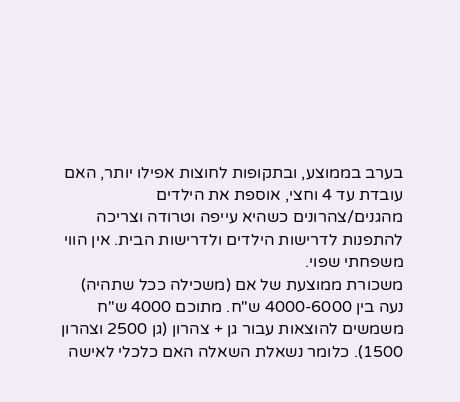בערב בממוצע, ובתקופות לחוצות אפילו יותר, האם עובדת עד 4 וחצי, אוספת את הילדים מהגנים/צהרונים כשהיא עייפה וטרודה וצריכה להתפנות לדרישות הילדים ולדרישות הבית. אין הווי משפחתי שפוי.
משכורת ממוצעת של אם (משכילה ככל שתהיה) נעה בין 4000-6000 ש"ח. מתוכם 4000 ש"ח משמשים להוצאות עבור גן + צהרון (גן 2500 וצהרון 1500). כלומר נשאלת השאלה האם כלכלי לאישה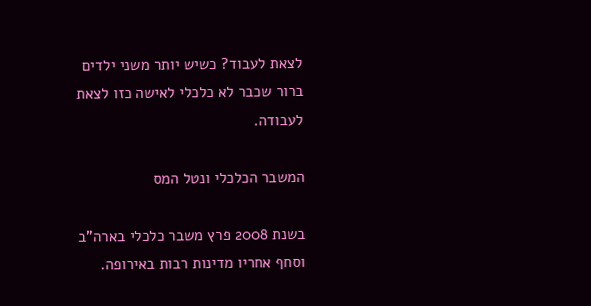לצאת לעבוד? כשיש יותר משני ילדים ברור שכבר לא כלכלי לאישה כזו לצאת לעבודה.

המשבר הכלכלי ונטל המס

בשנת 2008 פרץ משבר כלכלי בארה"ב וסחף אחריו מדינות רבות באירופה.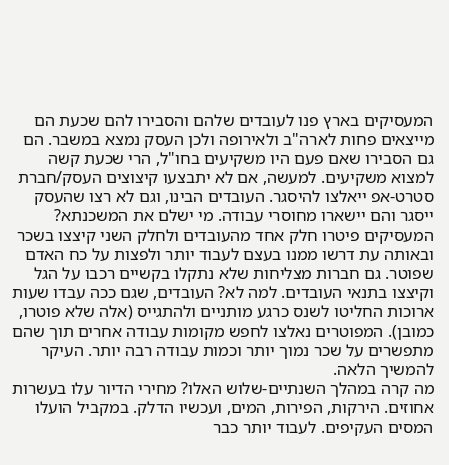המעסיקים בארץ פנו לעובדים שלהם והסבירו להם שכעת הם מייצאים פחות לארה"ב ולאירופה ולכן העסק נמצא במשבר. הם גם הסבירו שאם פעם היו משקיעים בחו"ל, הרי שכעת קשה למצוא משקיעים. למעשה, אם לא יתבצעו קיצוצים העסק/חברת סטרט-אפ ייאלצו להיסגר. העובדים הבינו, וגם לא רצו שהעסק ייסגר והם יישארו מחוסרי עבודה. מי ישלם את המשכנתא? המעסיקים פיטרו חלק אחד מהעובדים ולחלק השני קיצצו בשכר ובאותה עת דרשו ממנו בעצם לעבוד יותר ולפצות על כח האדם שפוטר. גם חברות מצליחות שלא נתקלו בקשיים רכבו על הגל וקיצצו בתנאי העובדים. למה לא? העובדים, שגם ככה עבדו שעות ארוכות החליטו לשנס כרגע מותניים ולהתגייס (אלה שלא פוטרו, כמובן). המפוטרים נאלצו לחפש מקומות עבודה אחרים תוך שהם מתפשרים על שכר נמוך יותר וכמות עבודה רבה יותר. העיקר להמשיך הלאה.
מה קרה במהלך השנתיים-שלוש האלו? מחירי הדיור עלו בעשרות אחוזים. הירקות, הפירות, המים, ועכשיו הדלק. במקביל הועלו המסים העקיפים. לעבוד יותר כבר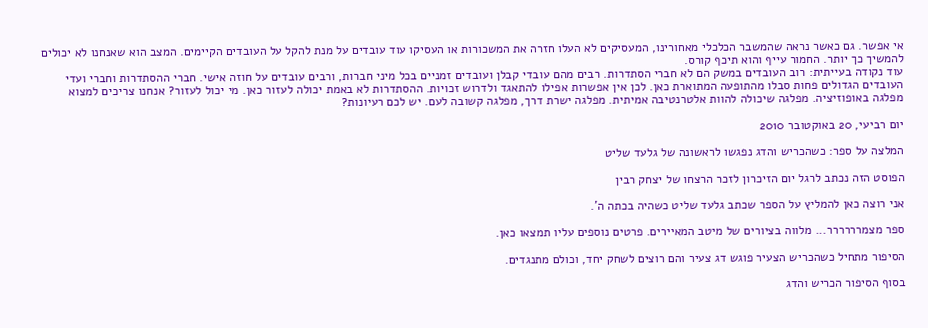אי אפשר. גם כאשר נראה שהמשבר הכלכלי מאחורינו, המעסיקים לא העלו חזרה את המשכורות או העסיקו עוד עובדים על מנת להקל על העובדים הקיימים. המצב הוא שאנחנו לא יכולים להמשיך כך יותר. החמור עייף והוא תיכף קורס.
עוד נקודה בעייתית: רוב העובדים במשק הם לא חברי הסתדרות. רבים מהם עובדי קבלן ועובדים זמניים בכל מיני חברות, ורבים עובדים על חוזה אישי. חברי ההסתדרות וחברי ועדי העובדים הגדולים פחות סבלו מהתופעה המתוארת כאן. לכן אין אפשרות אפילו להתאגד ולדרוש זכויות. ההסתדרות לא באמת יכולה לעזור כאן. מי יכול לעזור? אנחנו צריכים למצוא מפלגה באופוזיציה. מפלגה שיכולה להוות אלטרנטיבה אמיתית. מפלגה ישרת דרך, מפלגה קשובה לעם. יש לכם רעיונות?

יום רביעי, 20 באוקטובר 2010

המלצה על ספר: כשהכריש והדג נפגשו לראשונה של גלעד שליט

הפוסט הזה נכתב לרגל יום הזיכרון לזכר הרצחו של יצחק רבין

אני רוצה כאן להמליץ על הספר שכתב גלעד שליט כשהיה בכתה ה'.

ספר מצמרררררר... מלווה בציורים של מיטב המאיירים. פרטים נוספים עליו תמצאו כאן.

הסיפור מתחיל כשהכריש הצעיר פוגש דג צעיר והם רוצים לשחק יחד, וכולם מתנגדים.

בסוף הסיפור הכריש והדג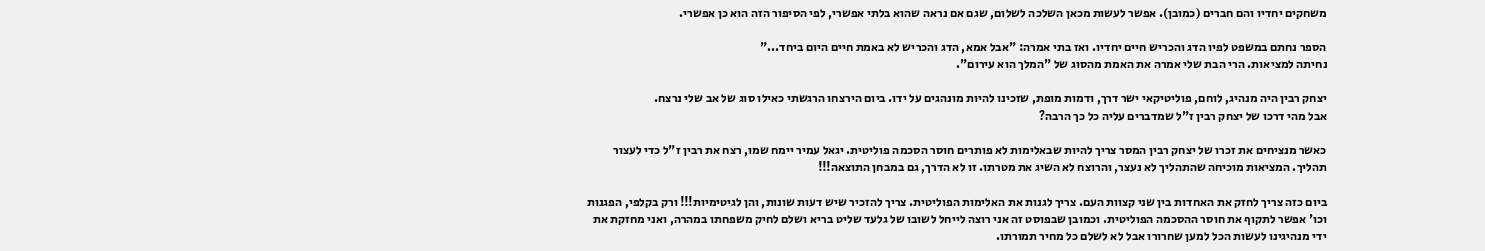משחקים יחדיו והם חברים (כמובן). אפשר לעשות מכאן השלכה לשלום, שגם אם נראה שהוא בלתי אפשרי, לפי הסיפור הזה הוא כן אפשרי.

הספר נחתם במשפט לפיו הדג והכריש חיים יחדיו. ואז בתי אמרה: "אבל אמא, הדג והכריש לא באמת חיים היום ביחד..."
נחיתה למציאות. הרי הבת שלי אמרה את האמת מהסוג של "המלך הוא עירום".

יצחק רבין היה מנהיג, לוחם, פוליטיקאי ישר דרך, ודמות מופת, שזכינו להיות מונהגים על ידו. ביום הירצחו הרגשתי כאילו סוג של אב שלי נרצח.
אבל מהי דרכו של יצחק רבין ז"ל שמדברים עליה כל כך הרבה?

כאשר מנציחים את זכרו של יצחק רבין המסר צריך להיות שבאלימות לא פותרים חוסר הסכמה פוליטית. יגאל עמיר יימח שמו, רצח את רבין ז"ל כדי לעצור תהליך. המציאות מוכיחה שהתהליך לא נעצר, והרוצח לא השיג את מטרתו. זו לא הדרך, גם במבחן התוצאה!!!

ביום כזה צריך לחזק את האחדות בין שני קצוות העם. צריך לגנות את האלימות הפוליטית. צריך להזכיר שיש דעות שונות, והן לגיטימיות!!! ורק בקלפי, הפגנות וכו' אפשר לתקוף את חוסר ההסכמה הפוליטית. וכמובן שבפוסט זה אני רוצה לייחל לשובו של גלעד שליט בריא ושלם לחיק משפחתו במהרה, ואני מחזקת את ידי מנהיגינו לעשות הכל למען שחרורו אבל לא לשלם כל מחיר תמורתו.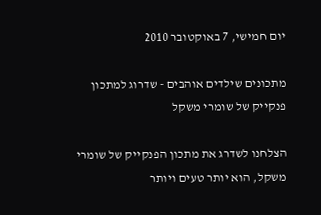יום חמישי, 7 באוקטובר 2010

מתכונים שילדים אוהבים - שדרוג למתכון פנקייק של שומרי משקל

הצלחנו לשדרג את מתכון הפנקייק של שומרי משקל, הוא יותר טעים ויותר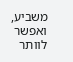משביע, ואפשר לוותר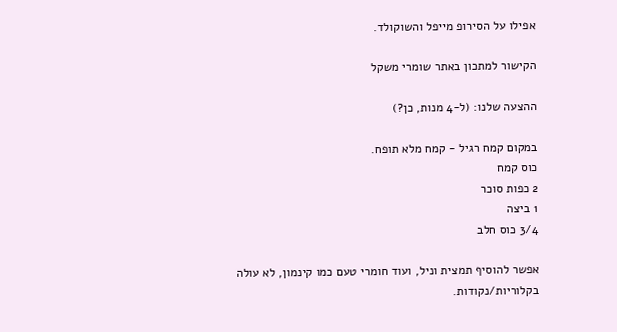אפילו על הסירופ מייפל והשוקולד.

הקישור למתכון באתר שומרי משקל

ההצעה שלנו: (ל-4 מנות, כן?)

במקום קמח רגיל - קמח מלא תופח.
כוס קמח
2 כפות סוכר
1 ביצה
3/4 כוס חלב

אפשר להוסיף תמצית וניל, ועוד חומרי טעם כמו קינמון, לא עולה בקלוריות/נקודות.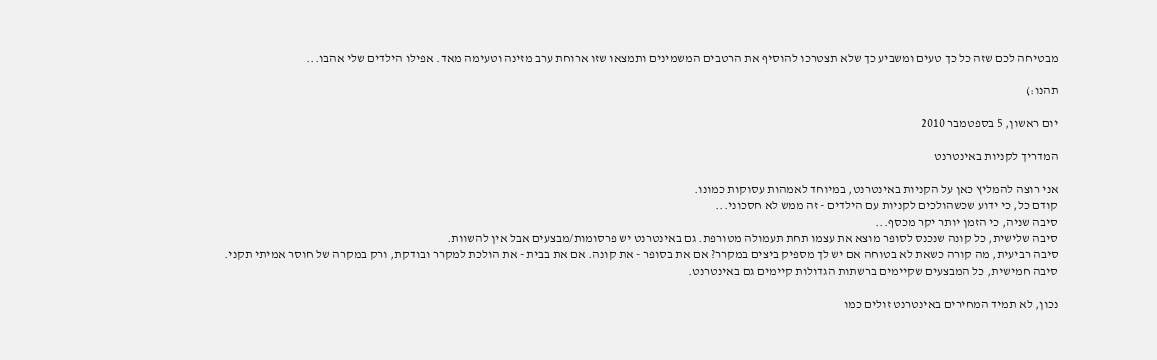מבטיחה לכם שזה כל כך טעים ומשביע כך שלא תצטרכו להוסיף את הרטבים המשמינים ותמצאו שזו ארוחת ערב מזינה וטעימה מאד. אפילו הילדים שלי אהבו...

תהנו:)

יום ראשון, 5 בספטמבר 2010

המדריך לקניות באינטרנט

אני רוצה להמליץ כאן על הקניות באינטרנט, במיוחד לאמהות עסוקות כמונו.
קודם כל, כי ידוע שכשהולכים לקניות עם הילדים - זה ממש לא חסכוני...
סיבה שניה, כי הזמן יותר יקר מכסף...
סיבה שלישית, כל קונה שנכנס לסופר מוצא את עצמו תחת תעמולה מטורפת. גם באינטרנט יש פרסומות/מבצעים אבל אין להשוות.
סיבה רביעית, מה קורה כשאת לא בטוחה אם יש לך מספיק ביצים במקרר? אם את בסופר - את קונה. אם את בבית - את הולכת למקרר ובודקת, ורק במקרה של חוסר אמיתי תקני.
סיבה חמישית, כל המבצעים שקיימים ברשתות הגדולות קיימים גם באינטרנט.

נכון, לא תמיד המחירים באינטרנט זולים כמו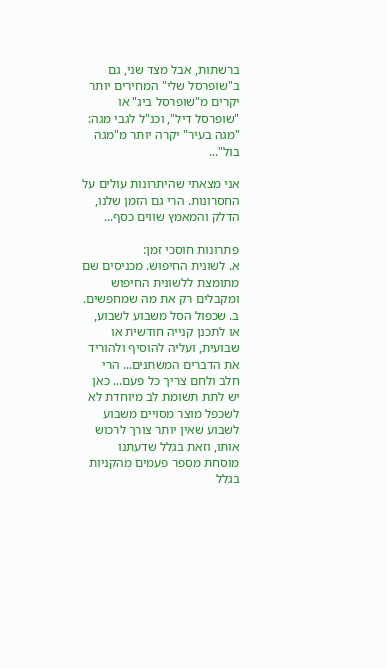ברשתות, אבל מצד שני, גם ב"שופרסל שלי" המחירים יותר יקרים מ"שופרסל ביג" או "שופרסל דיל", וכנ"ל לגבי מגה: "מגה בעיר" יקרה יותר מ"מגה בול"...

אני מצאתי שהיתרונות עולים על החסרונות. הרי גם הזמן שלנו, הדלק והמאמץ שווים כסף...

פתרונות חוסכי זמן:
א. לשונית החיפוש. מכניסים שם מתומצת ללשונית החיפוש ומקבלים רק את מה שמחפשים.
ב. שכפול הסל משבוע לשבוע, או לתכנן קנייה חודשית או שבועית, ועליה להוסיף ולהוריד את הדברים המשתנים... הרי חלב ולחם צריך כל פעם... כאן יש לתת תשומת לב מיוחדת לא לשכפל מוצר מסויים משבוע לשבוע שאין יותר צורך לרכוש אותו, וזאת בגלל שדעתנו מוסחת מספר פעמים מהקניות בגלל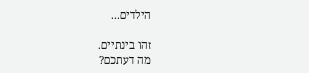הילדים...

זהו בינתיים.
מה דעתכם?